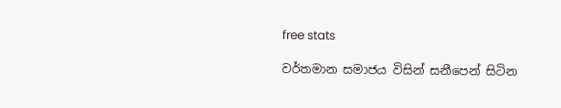free stats

වර්තමාන සමාජය විසින් සනීපෙන් සිටින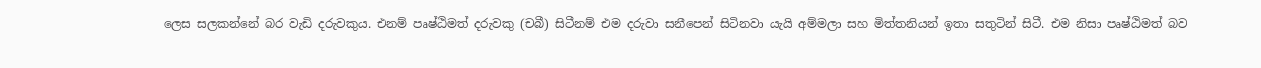ලෙස සලකන්නේ බර වැඩි දරුවකුය. එනම් පෘෂ්ඨිමත් දරුවකු (චබී) සිටීනම් එම දරුවා සනීපෙන් සිටිනවා යැයි අම්මලා සහ මිත්තනියන් ඉතා සතුටින් සිටී. එම නිසා පෘෂ්ඨිමත් බව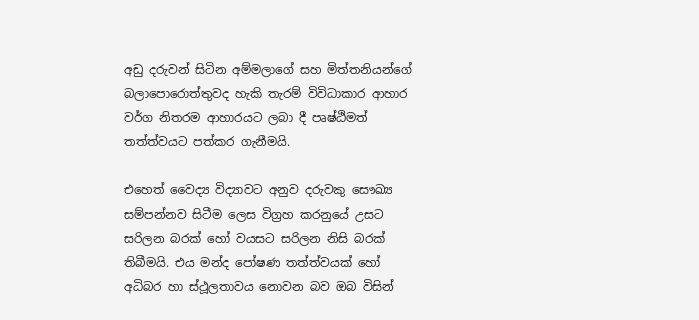අඩු දරුවන් සිටින අම්මලාගේ සහ මිත්තනියන්ගේ බලාපොරොත්තුවද හැකි තැරම් විවිධාකාර ආහාර වර්ග නිතරම ආහාරයට ලබා දී පෘෂ්ඨිමත් තත්ත්වයට පත්කර ගැනීමයි.

එහෙත් වෛද්‍ය විද්‍යාවට අනුව දරුවකු සෞඛ්‍ය සම්පන්නව සිටීම ලෙස විග්‍රහ කරනුයේ උසට සරිලන බරක් හෝ වයසට සරිලන නිසි බරක් තිබීමයි. එය මන්ද පෝෂණ තත්ත්වයක් හෝ අධිබර හා ස්ථූලතාවය නොවන බව ඔබ විසින්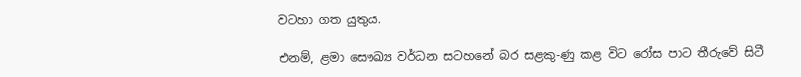වටහා ගත යුතුය.

එනම්, ළමා සෞඛ්‍ය වර්ධන සටහනේ බර සළකු-ණු කළ විට රෝස පාට තීරුවේ සිටී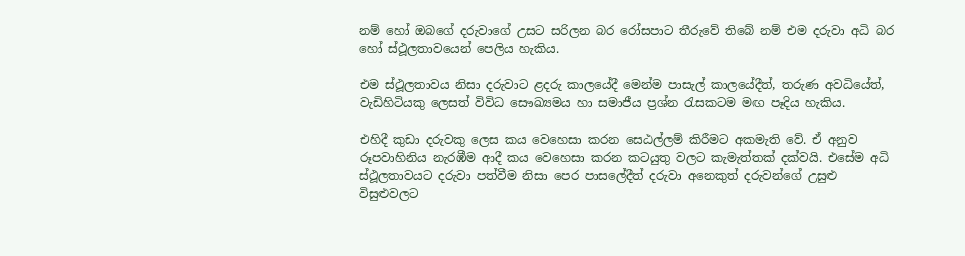නම් හෝ ඔබගේ දරුවාගේ උසට සරිලන බර රෝසපාට තීරුවේ තිබේ නම් එම දරුවා අධි බර හෝ ස්ථූලතාවයෙන් පෙලිය හැකිය.

එම ස්ථූලතාවය නිසා දරුවාට ළදරු කාලයේදී මෙන්ම පාසැල් කාලයේදීත්, තරුණ අවධියේත්, වැඩිහිටියකු ලෙසත් විවිධ සෞඛ්‍යමය හා සමාජීය ප්‍රශ්න රැසකටම මඟ පෑදිය හැකිය.

එහිදී කුඩා දරුවකු ලෙස කය වෙහෙසා කරන සෙඨල්ලම් කිරීමට අකමැති වේ. ඒ අනුව රූපවාහිනිය නැරඹීම ආදී කය වෙහෙසා කරන කටයුතු වලට කැමැත්තක් දක්වයි. එසේම අධි ස්ථූලතාවයට දරුවා පත්වීම නිසා පෙර පාසලේදීත් දරුවා අනෙකුත් දරුවන්ගේ උසුළු විසුළුවලට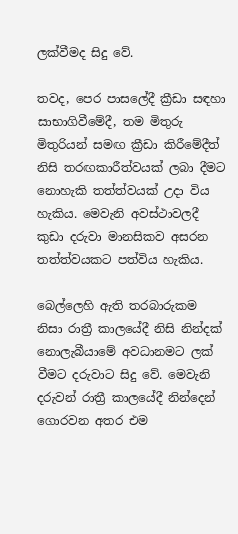ලක්වීමද සිදු වේ.

තවද, පෙර පාසලේදී ක්‍රීඩා සඳහා සාභාගිවීමේදී, තම මිතුරු මිතුරියන් සමඟ ක්‍රීඩා කිරීමේදීත් නිසි තරඟකාරීත්වයක් ලබා දීමට නොහැකි තත්ත්වයක් උදා විය හැකිය. මෙවැනි අවස්ථාවලදී කුඩා දරුවා මානසිකව අසරන තත්ත්වයකට පත්විය හැකිය.

බෙල්ලෙහි ඇති තරබාරුකම නිසා රාත්‍රී කාලයේදී නිසි නින්දක් නොලැබීයාමේ අවධානමට ලක් වීමට දරුවාට සිදු වේ. මෙවැනි දරුවන් රාත්‍රී කාලයේදී නින්දෙන් ගොරවන අතර එම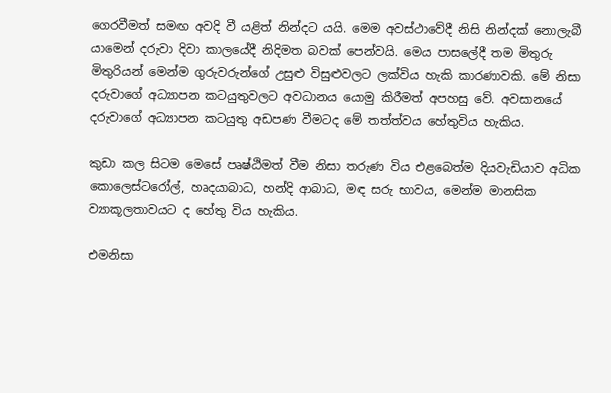ගෙරවීමත් සමඟ අවදි වී යළිත් නින්දට යයි. මෙම අවස්ථාවේදී නිසි නින්දක් නොලැබී යාමෙන් දරුවා දිවා කාලයේදී නිදිමත බවක් පෙන්වයි. මෙය පාසලේදී තම මිතුරු මිතුරියන් මෙන්ම ගුරුවරුන්ගේ උසුළු විසුළුවලට ලක්විය හැකි කාරණාවකි. මේ නිසා දරුවාගේ අධ්‍යාපන කටයුතුවලට අවධානය යොමු කිරීමත් අපහසු වේ. අවසානයේ දරුවාගේ අධ්‍යාපන කටයුතු අඩපණ වීමටද මේ තත්ත්වය හේතුවිය හැකිය.

කුඩා කල සිටම මෙසේ පෘෂ්ඨිමත් වීම නිසා තරුණ විය එළබෙත්ම දියවැඩියාව අධික කොලෙස්ටරෝල්, හෘදයාබාධ, හන්දි ආබාධ, මඳ සරු භාවය, මෙන්ම මානසික ව්‍යාකූලතාවයට ද හේතු විය හැකිය.

එමනිසා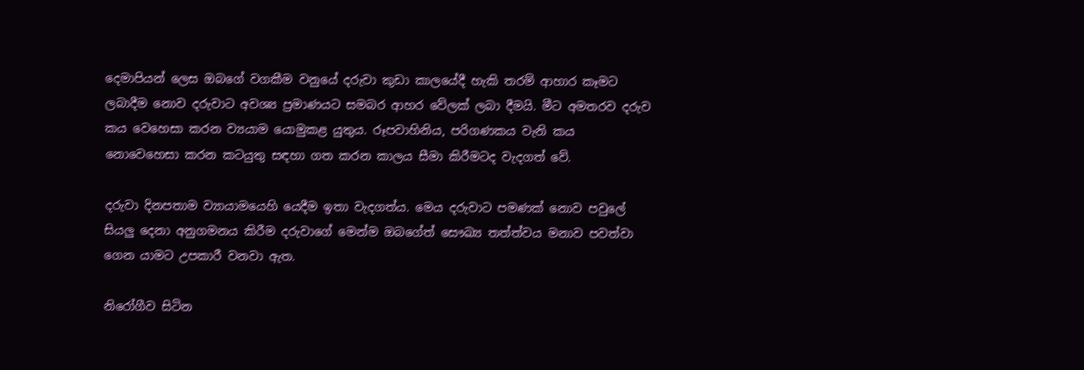දෙමාපියන් ලෙස ඔබගේ වගකීම වනුයේ දරුවා කුඩා කාලයේදී හැකි තරම් ආහාර කෑමට ලබාදීම නොව දරුවාට අවශ්‍ය ප්‍රමාණයට සමබර ආහර වේලක් ලබා දීමයි. මීට අමතරව දරුව කය වෙහෙසා කරන ව්‍යයාම යොමුකළ යුතුය. රූපවාහිනිය, පරිගණකය වැනි කය නොවෙහෙසා කරන කටයුතු සඳහා ගත කරන කාලය සීමා කිරීමටද වැදගත් වේ.

දරුවා දිනපතාම ව්‍යායාමයෙහි යෙදීම ඉතා වැදගත්ය. මෙය දරුවාට පමණක් නොව පවුලේ සියලු දෙනා අනුගමනය කිරීම දරුවාගේ මෙන්ම ඔබගේත් සෞඛ්‍ය තත්ත්වය මනාව පවත්වා ගෙන යාමට උපකාරී වනවා ඇත.

නිරෝගීව සිටින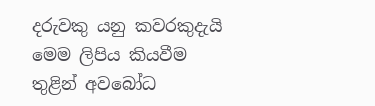දරුවකු යනු කවරකුදැයි මෙම ලිපිය කියවීම තුළින් අවබෝධ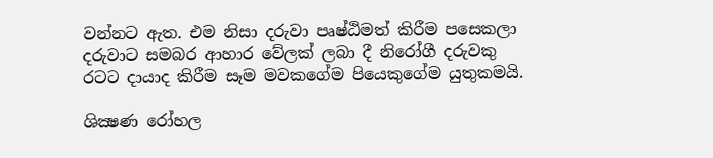වන්නට ඇත. එම නිසා දරුවා පෘෂ්ඨිමත් කිරීම පසෙකලා දරුවාට සමබර ආහාර වේලක් ලබා දී නිරෝගී දරුවකු රටට දායාද කිරීම සෑම මවකගේම පියෙකුගේම යුතුකමයි.

ශික්‍ෂණ රෝහල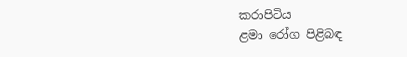කරාපිටිය
ළමා රෝග පිළිබඳ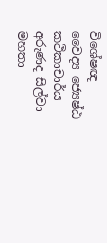විශේෂඥ
වෛද්‍ය ජ්‍යෙෂ්ඨ කථිකාචාර්ය
අරුණද සිල්වා මහතා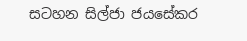සටහන සිල්ජා ජයසේකර